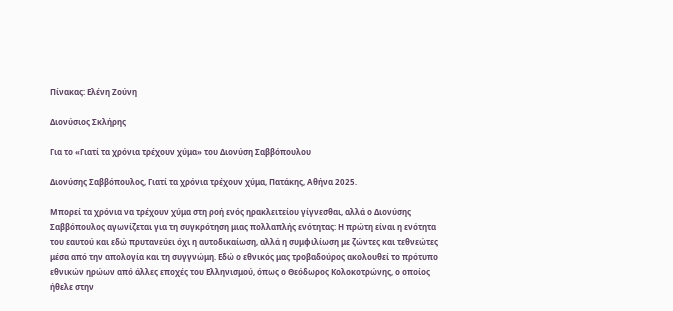Πίνακας: Ελένη Ζούνη

Διονύσιος Σκλήρης

Για το «Γιατί τα χρόνια τρέχουν χύμα» του Διονύση Σαββόπουλου

Διονύσης Σαββόπουλος, Γιατί τα χρόνια τρέχουν χύμα, Πατάκης, Αθήνα 2025.

Μπορεί τα χρόνια να τρέχουν χύμα στη ροή ενός ηρακλειτείου γίγνεσθαι, αλλά ο Διονύσης Σαββόπουλος αγωνίζεται για τη συγκρότηση μιας πολλαπλής ενότητας: Η πρώτη είναι η ενότητα του εαυτού και εδώ πρυτανεύει όχι η αυτοδικαίωση, αλλά η συμφιλίωση με ζώντες και τεθνεώτες μέσα από την απολογία και τη συγγνώμη. Εδώ ο εθνικός μας τροβαδούρος ακολουθεί το πρότυπο εθνικών ηρώων από άλλες εποχές του Ελληνισμού, όπως ο Θεόδωρος Κολοκοτρώνης, ο οποίος ήθελε στην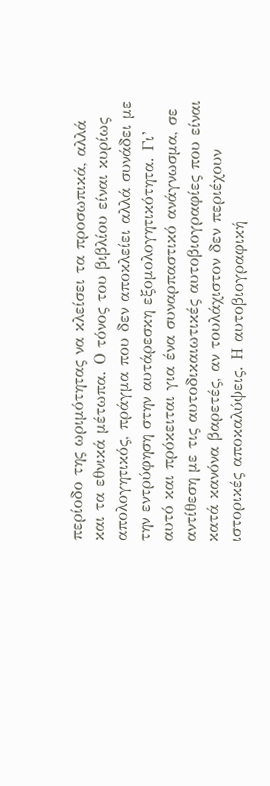περίοδο της ωριμότητας να κλείσει τα προσωπικά, αλλά και τα εθνικά μέτωπα. Ο τόνος του βιβλίου είναι κυρίως απολογητικός, πράγμα που δεν αποκλείει αλλά συνάδει με την εντρύφηση στην αυτάρεσκη εξομολογητικότητα. Γι’ αυτό και πρόκειται για ένα συναρπαστικό ανάγνωσμα, σε αντίθεση με τις αυτοδικαιωτικές αυτοβιογραφίες που είναι κατά κανόνα βαρετές, αν τουλάχιστον δεν περιέχουν ιστορικές αποκαλύψεις. Η αυτοβιογραφική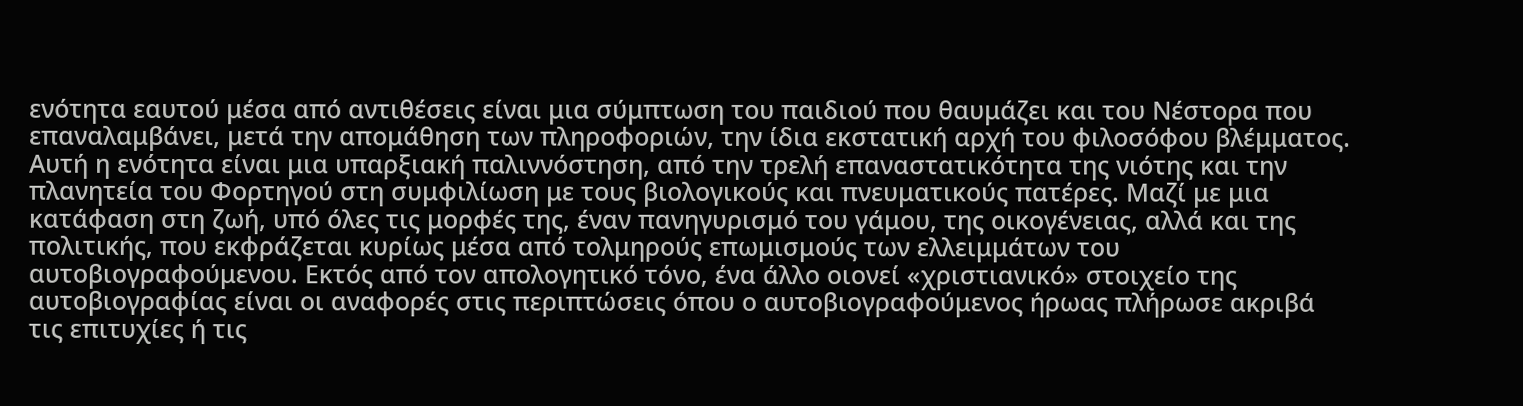ενότητα εαυτού μέσα από αντιθέσεις είναι μια σύμπτωση του παιδιού που θαυμάζει και του Νέστορα που επαναλαμβάνει, μετά την απομάθηση των πληροφοριών, την ίδια εκστατική αρχή του φιλοσόφου βλέμματος. Αυτή η ενότητα είναι μια υπαρξιακή παλιννόστηση, από την τρελή επαναστατικότητα της νιότης και την πλανητεία του Φορτηγού στη συμφιλίωση με τους βιολογικούς και πνευματικούς πατέρες. Μαζί με μια κατάφαση στη ζωή, υπό όλες τις μορφές της, έναν πανηγυρισμό του γάμου, της οικογένειας, αλλά και της πολιτικής, που εκφράζεται κυρίως μέσα από τολμηρούς επωμισμούς των ελλειμμάτων του αυτοβιογραφούμενου. Εκτός από τον απολογητικό τόνο, ένα άλλο οιονεί «χριστιανικό» στοιχείο της αυτοβιογραφίας είναι οι αναφορές στις περιπτώσεις όπου ο αυτοβιογραφούμενος ήρωας πλήρωσε ακριβά τις επιτυχίες ή τις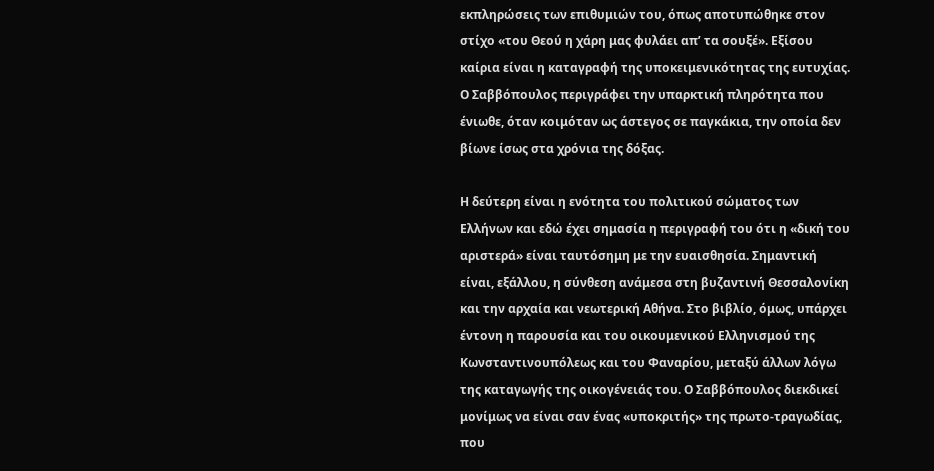εκπληρώσεις των επιθυμιών του, όπως αποτυπώθηκε στον στίχο «του Θεού η χάρη μας φυλάει απ’ τα σουξέ». Εξίσου καίρια είναι η καταγραφή της υποκειμενικότητας της ευτυχίας. Ο Σαββόπουλος περιγράφει την υπαρκτική πληρότητα που ένιωθε, όταν κοιμόταν ως άστεγος σε παγκάκια, την οποία δεν βίωνε ίσως στα χρόνια της δόξας.

Η δεύτερη είναι η ενότητα του πολιτικού σώματος των Ελλήνων και εδώ έχει σημασία η περιγραφή του ότι η «δική του αριστερά» είναι ταυτόσημη με την ευαισθησία. Σημαντική είναι, εξάλλου, η σύνθεση ανάμεσα στη βυζαντινή Θεσσαλονίκη και την αρχαία και νεωτερική Αθήνα. Στο βιβλίο, όμως, υπάρχει έντονη η παρουσία και του οικουμενικού Ελληνισμού της Κωνσταντινουπόλεως και του Φαναρίου, μεταξύ άλλων λόγω της καταγωγής της οικογένειάς του. Ο Σαββόπουλος διεκδικεί μονίμως να είναι σαν ένας «υποκριτής» της πρωτο-τραγωδίας, που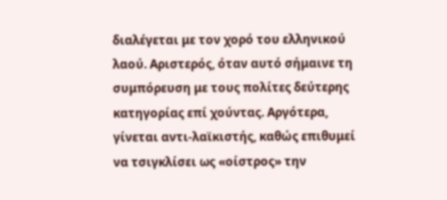διαλέγεται με τον χορό του ελληνικού λαού. Αριστερός, όταν αυτό σήμαινε τη συμπόρευση με τους πολίτες δεύτερης κατηγορίας επί χούντας. Αργότερα, γίνεται αντι-λαϊκιστής, καθώς επιθυμεί να τσιγκλίσει ως «οίστρος» την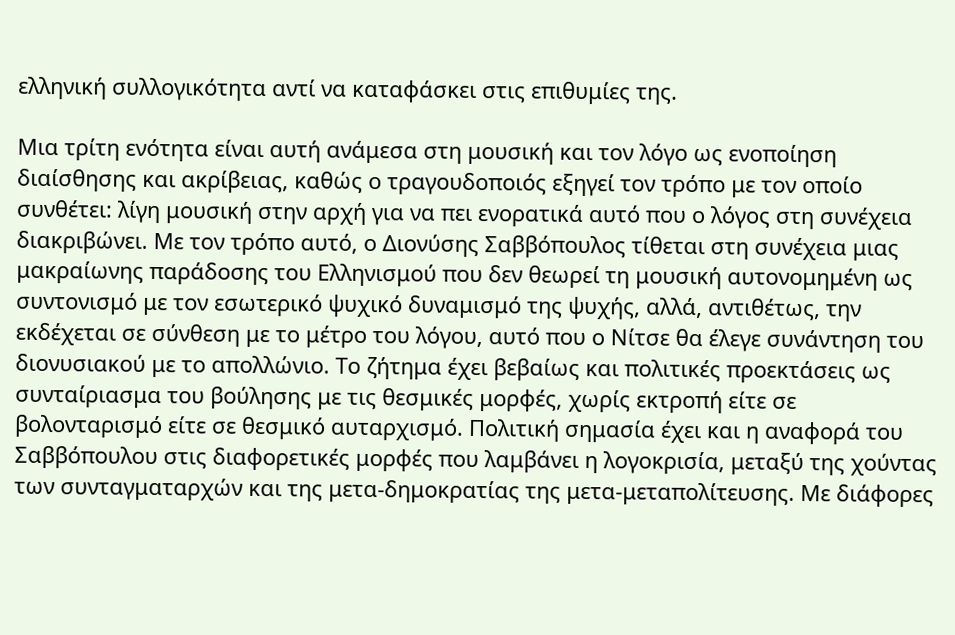ελληνική συλλογικότητα αντί να καταφάσκει στις επιθυμίες της.

Μια τρίτη ενότητα είναι αυτή ανάμεσα στη μουσική και τον λόγο ως ενοποίηση διαίσθησης και ακρίβειας, καθώς ο τραγουδοποιός εξηγεί τον τρόπο με τον οποίο συνθέτει: λίγη μουσική στην αρχή για να πει ενορατικά αυτό που ο λόγος στη συνέχεια διακριβώνει. Με τον τρόπο αυτό, ο Διονύσης Σαββόπουλος τίθεται στη συνέχεια μιας μακραίωνης παράδοσης του Ελληνισμού που δεν θεωρεί τη μουσική αυτονομημένη ως συντονισμό με τον εσωτερικό ψυχικό δυναμισμό της ψυχής, αλλά, αντιθέτως, την εκδέχεται σε σύνθεση με το μέτρο του λόγου, αυτό που ο Νίτσε θα έλεγε συνάντηση του διονυσιακού με το απολλώνιο. Το ζήτημα έχει βεβαίως και πολιτικές προεκτάσεις ως συνταίριασμα του βούλησης με τις θεσμικές μορφές, χωρίς εκτροπή είτε σε βολονταρισμό είτε σε θεσμικό αυταρχισμό. Πολιτική σημασία έχει και η αναφορά του Σαββόπουλου στις διαφορετικές μορφές που λαμβάνει η λογοκρισία, μεταξύ της χούντας των συνταγματαρχών και της μετα-δημοκρατίας της μετα-μεταπολίτευσης. Με διάφορες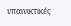υπαινικτικές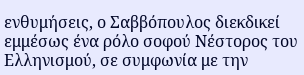ενθυμήσεις, ο Σαββόπουλος διεκδικεί εμμέσως ένα ρόλο σοφού Νέστορος του Ελληνισμού, σε συμφωνία με την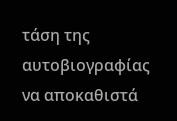τάση της αυτοβιογραφίας να αποκαθιστά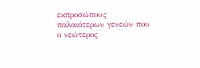εκπροσώπους παλαιότερων γενεών που ο νεώτερος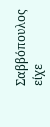Σαββόπουλος είχε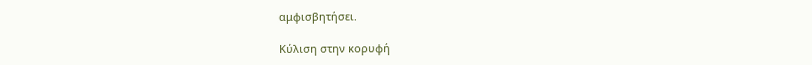αμφισβητήσει.

Κύλιση στην κορυφή